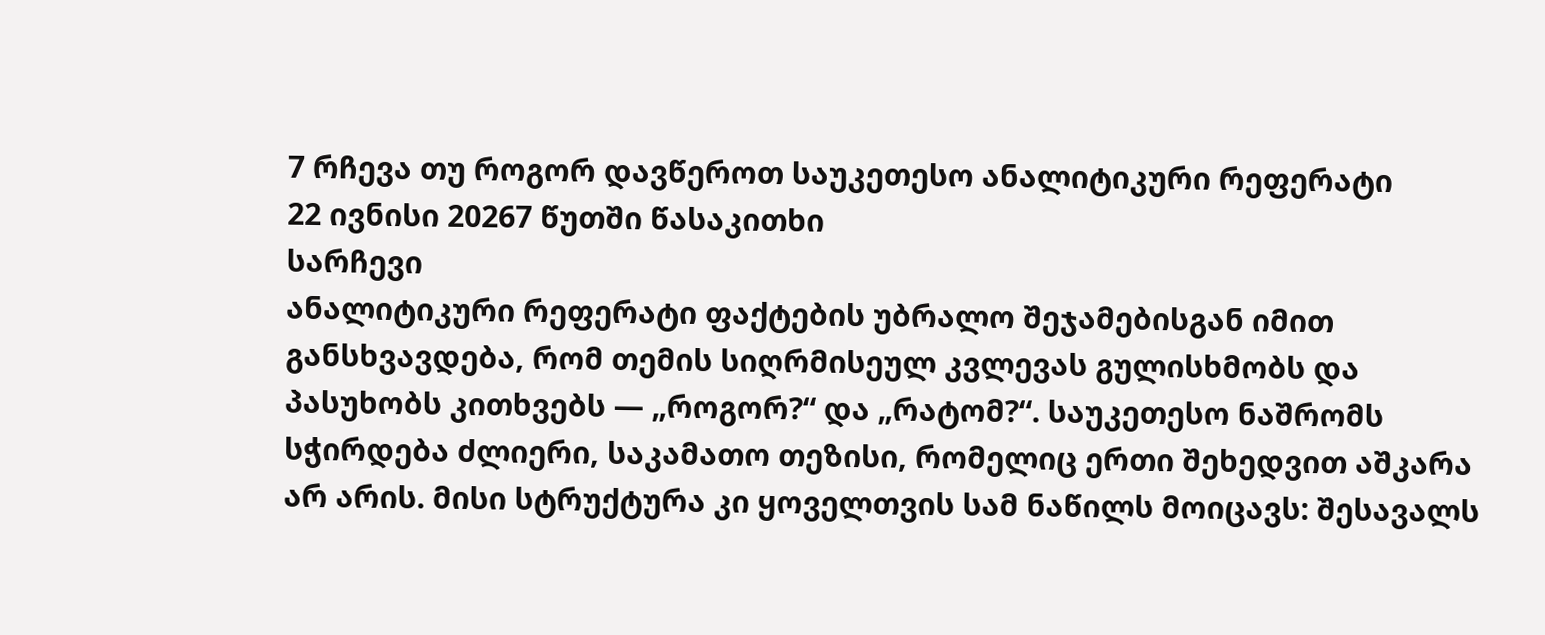7 რჩევა თუ როგორ დავწეროთ საუკეთესო ანალიტიკური რეფერატი
22 ივნისი 20267 წუთში წასაკითხი
სარჩევი
ანალიტიკური რეფერატი ფაქტების უბრალო შეჯამებისგან იმით განსხვავდება, რომ თემის სიღრმისეულ კვლევას გულისხმობს და პასუხობს კითხვებს — „როგორ?“ და „რატომ?“. საუკეთესო ნაშრომს სჭირდება ძლიერი, საკამათო თეზისი, რომელიც ერთი შეხედვით აშკარა არ არის. მისი სტრუქტურა კი ყოველთვის სამ ნაწილს მოიცავს: შესავალს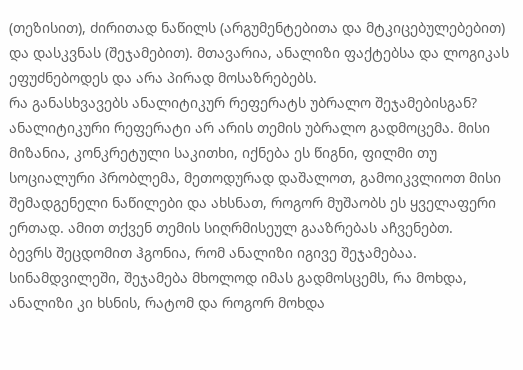(თეზისით), ძირითად ნაწილს (არგუმენტებითა და მტკიცებულებებით) და დასკვნას (შეჯამებით). მთავარია, ანალიზი ფაქტებსა და ლოგიკას ეფუძნებოდეს და არა პირად მოსაზრებებს.
რა განასხვავებს ანალიტიკურ რეფერატს უბრალო შეჯამებისგან?
ანალიტიკური რეფერატი არ არის თემის უბრალო გადმოცემა. მისი მიზანია, კონკრეტული საკითხი, იქნება ეს წიგნი, ფილმი თუ სოციალური პრობლემა, მეთოდურად დაშალოთ, გამოიკვლიოთ მისი შემადგენელი ნაწილები და ახსნათ, როგორ მუშაობს ეს ყველაფერი ერთად. ამით თქვენ თემის სიღრმისეულ გააზრებას აჩვენებთ.
ბევრს შეცდომით ჰგონია, რომ ანალიზი იგივე შეჯამებაა. სინამდვილეში, შეჯამება მხოლოდ იმას გადმოსცემს, რა მოხდა, ანალიზი კი ხსნის, რატომ და როგორ მოხდა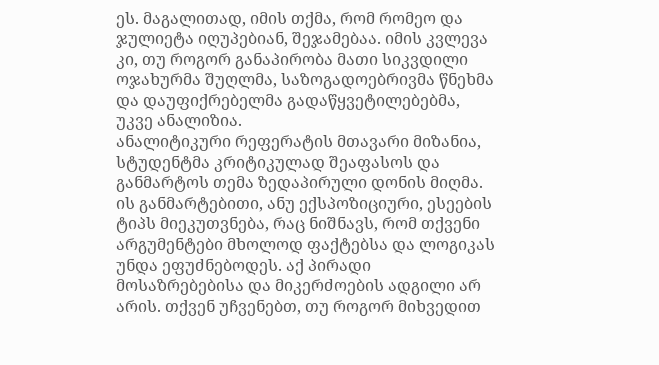ეს. მაგალითად, იმის თქმა, რომ რომეო და ჯულიეტა იღუპებიან, შეჯამებაა. იმის კვლევა კი, თუ როგორ განაპირობა მათი სიკვდილი ოჯახურმა შუღლმა, საზოგადოებრივმა წნეხმა და დაუფიქრებელმა გადაწყვეტილებებმა, უკვე ანალიზია.
ანალიტიკური რეფერატის მთავარი მიზანია, სტუდენტმა კრიტიკულად შეაფასოს და განმარტოს თემა ზედაპირული დონის მიღმა. ის განმარტებითი, ანუ ექსპოზიციური, ესეების ტიპს მიეკუთვნება, რაც ნიშნავს, რომ თქვენი არგუმენტები მხოლოდ ფაქტებსა და ლოგიკას უნდა ეფუძნებოდეს. აქ პირადი მოსაზრებებისა და მიკერძოების ადგილი არ არის. თქვენ უჩვენებთ, თუ როგორ მიხვედით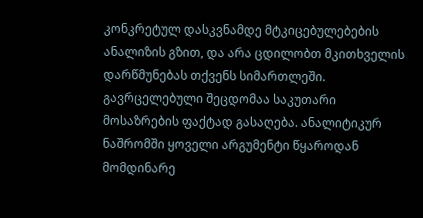კონკრეტულ დასკვნამდე მტკიცებულებების ანალიზის გზით, და არა ცდილობთ მკითხველის დარწმუნებას თქვენს სიმართლეში.
გავრცელებული შეცდომაა საკუთარი მოსაზრების ფაქტად გასაღება. ანალიტიკურ ნაშრომში ყოველი არგუმენტი წყაროდან მომდინარე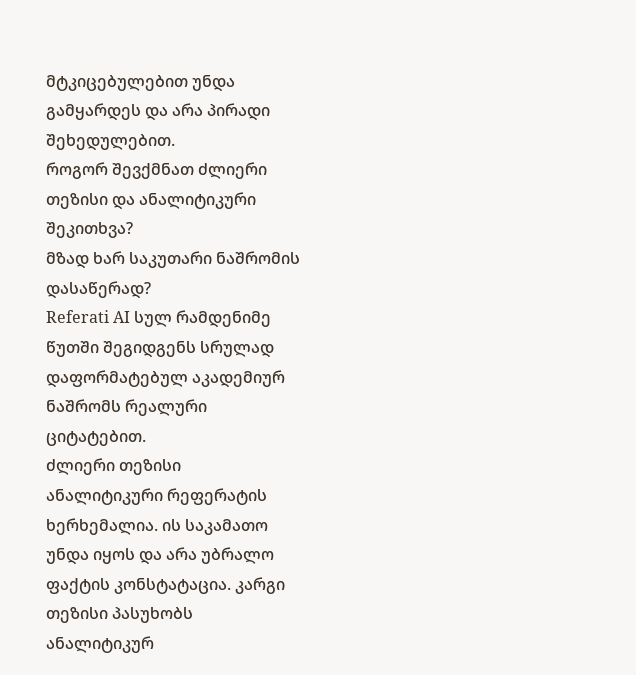მტკიცებულებით უნდა გამყარდეს და არა პირადი შეხედულებით.
როგორ შევქმნათ ძლიერი თეზისი და ანალიტიკური შეკითხვა?
მზად ხარ საკუთარი ნაშრომის დასაწერად?
Referati AI სულ რამდენიმე წუთში შეგიდგენს სრულად დაფორმატებულ აკადემიურ ნაშრომს რეალური ციტატებით.
ძლიერი თეზისი ანალიტიკური რეფერატის ხერხემალია. ის საკამათო უნდა იყოს და არა უბრალო ფაქტის კონსტატაცია. კარგი თეზისი პასუხობს ანალიტიკურ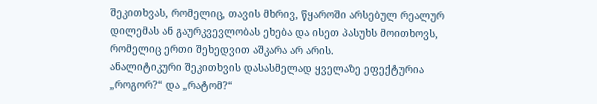შეკითხვას, რომელიც, თავის მხრივ, წყაროში არსებულ რეალურ დილემას ან გაურკვევლობას ეხება და ისეთ პასუხს მოითხოვს, რომელიც ერთი შეხედვით აშკარა არ არის.
ანალიტიკური შეკითხვის დასასმელად ყველაზე ეფექტურია „როგორ?“ და „რატომ?“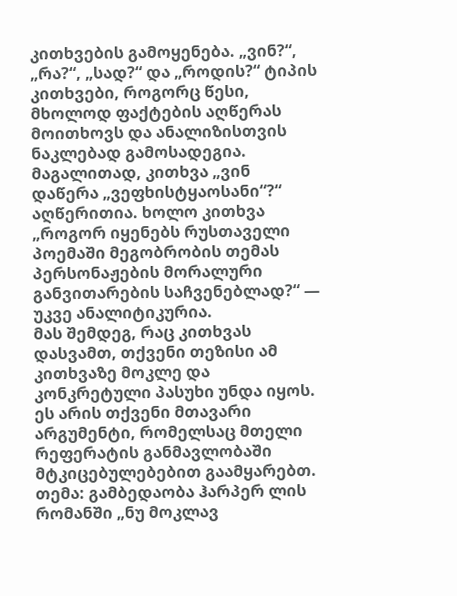კითხვების გამოყენება. „ვინ?“, „რა?“, „სად?“ და „როდის?“ ტიპის კითხვები, როგორც წესი, მხოლოდ ფაქტების აღწერას მოითხოვს და ანალიზისთვის ნაკლებად გამოსადეგია. მაგალითად, კითხვა „ვინ დაწერა „ვეფხისტყაოსანი“?“ აღწერითია. ხოლო კითხვა „როგორ იყენებს რუსთაველი პოემაში მეგობრობის თემას პერსონაჟების მორალური განვითარების საჩვენებლად?“ — უკვე ანალიტიკურია.
მას შემდეგ, რაც კითხვას დასვამთ, თქვენი თეზისი ამ კითხვაზე მოკლე და კონკრეტული პასუხი უნდა იყოს. ეს არის თქვენი მთავარი არგუმენტი, რომელსაც მთელი რეფერატის განმავლობაში მტკიცებულებებით გაამყარებთ.
თემა: გამბედაობა ჰარპერ ლის რომანში „ნუ მოკლავ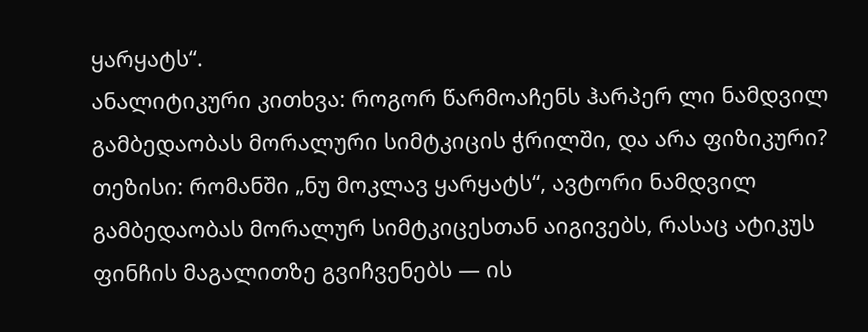ყარყატს“.
ანალიტიკური კითხვა: როგორ წარმოაჩენს ჰარპერ ლი ნამდვილ გამბედაობას მორალური სიმტკიცის ჭრილში, და არა ფიზიკური?
თეზისი: რომანში „ნუ მოკლავ ყარყატს“, ავტორი ნამდვილ გამბედაობას მორალურ სიმტკიცესთან აიგივებს, რასაც ატიკუს ფინჩის მაგალითზე გვიჩვენებს — ის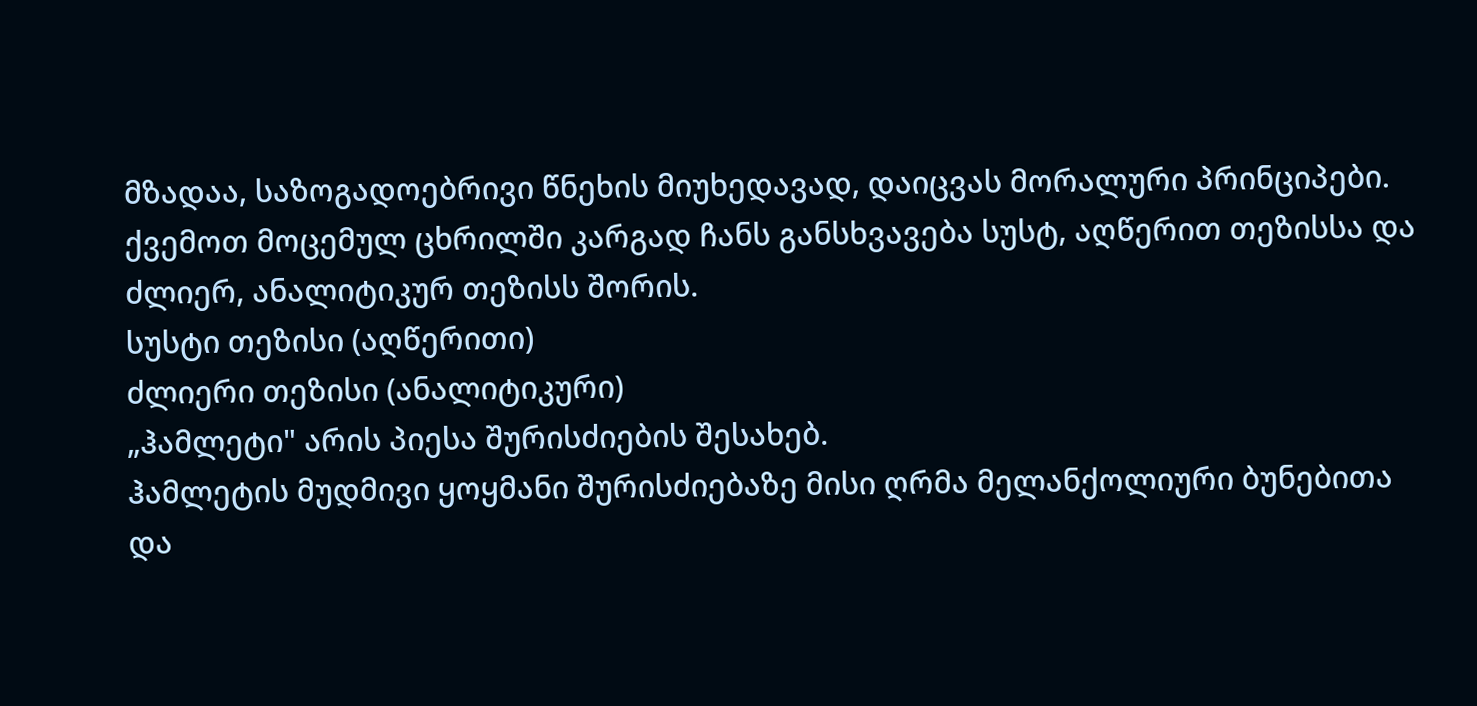მზადაა, საზოგადოებრივი წნეხის მიუხედავად, დაიცვას მორალური პრინციპები.
ქვემოთ მოცემულ ცხრილში კარგად ჩანს განსხვავება სუსტ, აღწერით თეზისსა და ძლიერ, ანალიტიკურ თეზისს შორის.
სუსტი თეზისი (აღწერითი)
ძლიერი თეზისი (ანალიტიკური)
„ჰამლეტი" არის პიესა შურისძიების შესახებ.
ჰამლეტის მუდმივი ყოყმანი შურისძიებაზე მისი ღრმა მელანქოლიური ბუნებითა და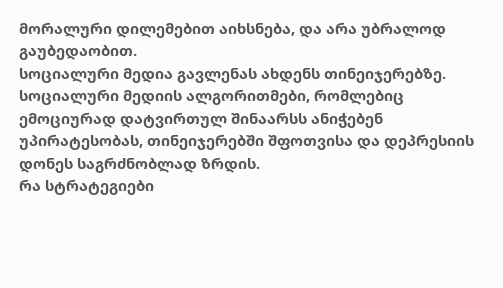მორალური დილემებით აიხსნება, და არა უბრალოდ გაუბედაობით.
სოციალური მედია გავლენას ახდენს თინეიჯერებზე.
სოციალური მედიის ალგორითმები, რომლებიც ემოციურად დატვირთულ შინაარსს ანიჭებენ უპირატესობას, თინეიჯერებში შფოთვისა და დეპრესიის დონეს საგრძნობლად ზრდის.
რა სტრატეგიები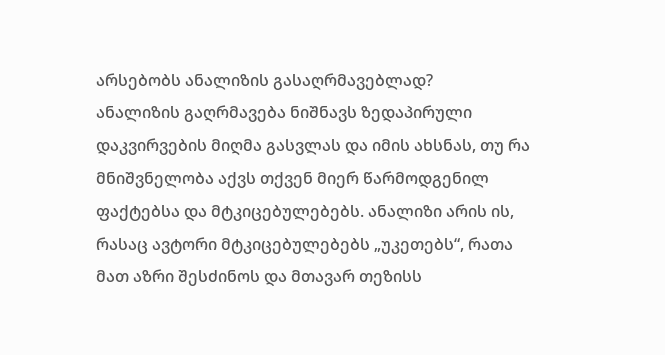არსებობს ანალიზის გასაღრმავებლად?
ანალიზის გაღრმავება ნიშნავს ზედაპირული დაკვირვების მიღმა გასვლას და იმის ახსნას, თუ რა მნიშვნელობა აქვს თქვენ მიერ წარმოდგენილ ფაქტებსა და მტკიცებულებებს. ანალიზი არის ის, რასაც ავტორი მტკიცებულებებს „უკეთებს“, რათა მათ აზრი შესძინოს და მთავარ თეზისს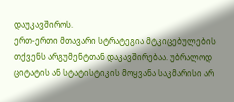დაუკავშიროს.
ერთ-ერთი მთავარი სტრატეგია მტკიცებულების თქვენს არგუმენტთან დაკავშირებაა. უბრალოდ ციტატის ან სტატისტიკის მოყვანა საკმარისი არ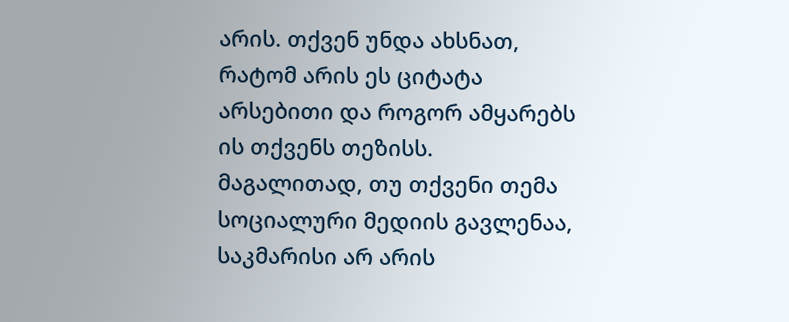არის. თქვენ უნდა ახსნათ, რატომ არის ეს ციტატა არსებითი და როგორ ამყარებს ის თქვენს თეზისს. მაგალითად, თუ თქვენი თემა სოციალური მედიის გავლენაა, საკმარისი არ არის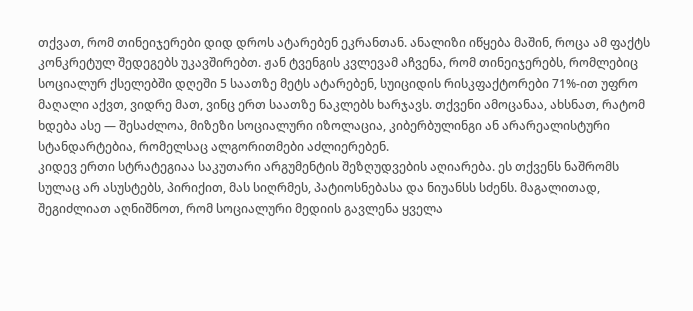თქვათ, რომ თინეიჯერები დიდ დროს ატარებენ ეკრანთან. ანალიზი იწყება მაშინ, როცა ამ ფაქტს კონკრეტულ შედეგებს უკავშირებთ. ჟან ტვენგის კვლევამ აჩვენა, რომ თინეიჯერებს, რომლებიც სოციალურ ქსელებში დღეში 5 საათზე მეტს ატარებენ, სუიციდის რისკფაქტორები 71%-ით უფრო მაღალი აქვთ, ვიდრე მათ, ვინც ერთ საათზე ნაკლებს ხარჯავს. თქვენი ამოცანაა, ახსნათ, რატომ ხდება ასე — შესაძლოა, მიზეზი სოციალური იზოლაცია, კიბერბულინგი ან არარეალისტური სტანდარტებია, რომელსაც ალგორითმები აძლიერებენ.
კიდევ ერთი სტრატეგიაა საკუთარი არგუმენტის შეზღუდვების აღიარება. ეს თქვენს ნაშრომს სულაც არ ასუსტებს, პირიქით, მას სიღრმეს, პატიოსნებასა და ნიუანსს სძენს. მაგალითად, შეგიძლიათ აღნიშნოთ, რომ სოციალური მედიის გავლენა ყველა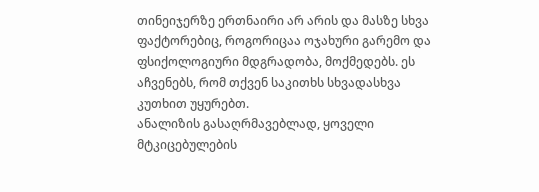თინეიჯერზე ერთნაირი არ არის და მასზე სხვა ფაქტორებიც, როგორიცაა ოჯახური გარემო და ფსიქოლოგიური მდგრადობა, მოქმედებს. ეს აჩვენებს, რომ თქვენ საკითხს სხვადასხვა კუთხით უყურებთ.
ანალიზის გასაღრმავებლად, ყოველი მტკიცებულების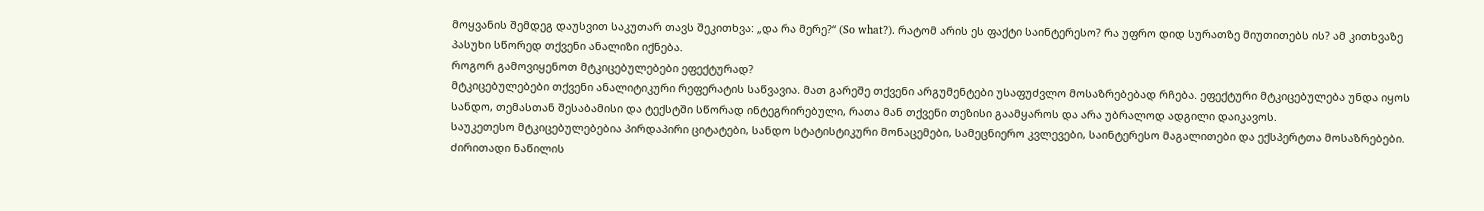მოყვანის შემდეგ დაუსვით საკუთარ თავს შეკითხვა: „და რა მერე?“ (So what?). რატომ არის ეს ფაქტი საინტერესო? რა უფრო დიდ სურათზე მიუთითებს ის? ამ კითხვაზე პასუხი სწორედ თქვენი ანალიზი იქნება.
როგორ გამოვიყენოთ მტკიცებულებები ეფექტურად?
მტკიცებულებები თქვენი ანალიტიკური რეფერატის საწვავია. მათ გარეშე თქვენი არგუმენტები უსაფუძვლო მოსაზრებებად რჩება. ეფექტური მტკიცებულება უნდა იყოს სანდო, თემასთან შესაბამისი და ტექსტში სწორად ინტეგრირებული, რათა მან თქვენი თეზისი გაამყაროს და არა უბრალოდ ადგილი დაიკავოს.
საუკეთესო მტკიცებულებებია პირდაპირი ციტატები, სანდო სტატისტიკური მონაცემები, სამეცნიერო კვლევები, საინტერესო მაგალითები და ექსპერტთა მოსაზრებები. ძირითადი ნაწილის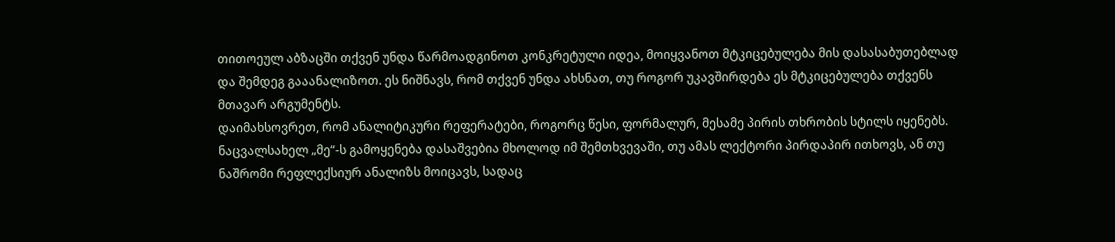თითოეულ აბზაცში თქვენ უნდა წარმოადგინოთ კონკრეტული იდეა, მოიყვანოთ მტკიცებულება მის დასასაბუთებლად და შემდეგ გააანალიზოთ. ეს ნიშნავს, რომ თქვენ უნდა ახსნათ, თუ როგორ უკავშირდება ეს მტკიცებულება თქვენს მთავარ არგუმენტს.
დაიმახსოვრეთ, რომ ანალიტიკური რეფერატები, როგორც წესი, ფორმალურ, მესამე პირის თხრობის სტილს იყენებს. ნაცვალსახელ „მე“-ს გამოყენება დასაშვებია მხოლოდ იმ შემთხვევაში, თუ ამას ლექტორი პირდაპირ ითხოვს, ან თუ ნაშრომი რეფლექსიურ ანალიზს მოიცავს, სადაც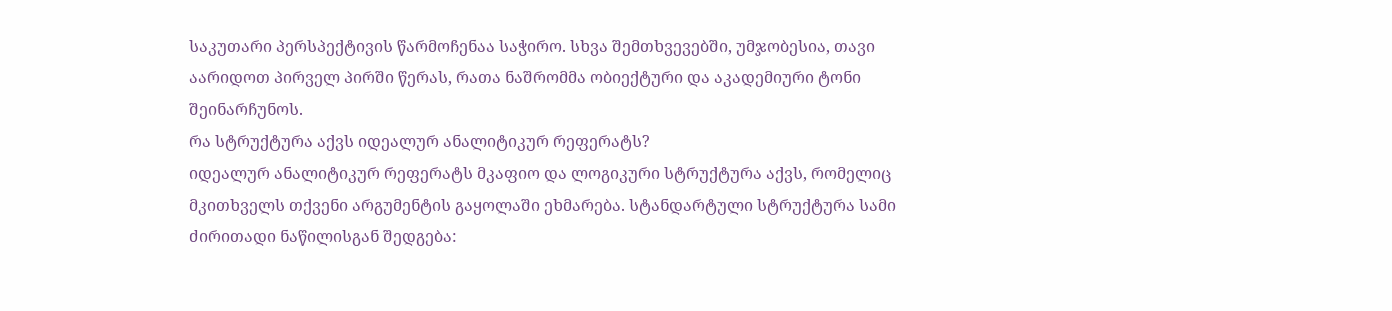საკუთარი პერსპექტივის წარმოჩენაა საჭირო. სხვა შემთხვევებში, უმჯობესია, თავი აარიდოთ პირველ პირში წერას, რათა ნაშრომმა ობიექტური და აკადემიური ტონი შეინარჩუნოს.
რა სტრუქტურა აქვს იდეალურ ანალიტიკურ რეფერატს?
იდეალურ ანალიტიკურ რეფერატს მკაფიო და ლოგიკური სტრუქტურა აქვს, რომელიც მკითხველს თქვენი არგუმენტის გაყოლაში ეხმარება. სტანდარტული სტრუქტურა სამი ძირითადი ნაწილისგან შედგება: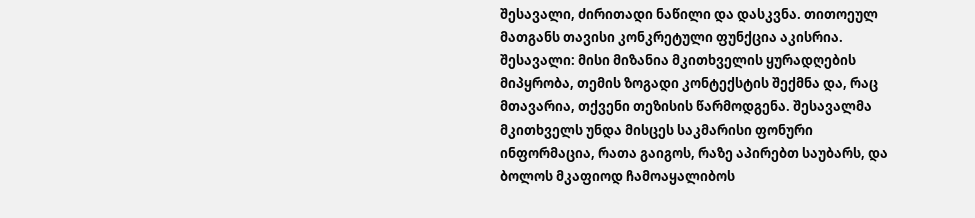შესავალი, ძირითადი ნაწილი და დასკვნა. თითოეულ მათგანს თავისი კონკრეტული ფუნქცია აკისრია.
შესავალი: მისი მიზანია მკითხველის ყურადღების მიპყრობა, თემის ზოგადი კონტექსტის შექმნა და, რაც მთავარია, თქვენი თეზისის წარმოდგენა. შესავალმა მკითხველს უნდა მისცეს საკმარისი ფონური ინფორმაცია, რათა გაიგოს, რაზე აპირებთ საუბარს, და ბოლოს მკაფიოდ ჩამოაყალიბოს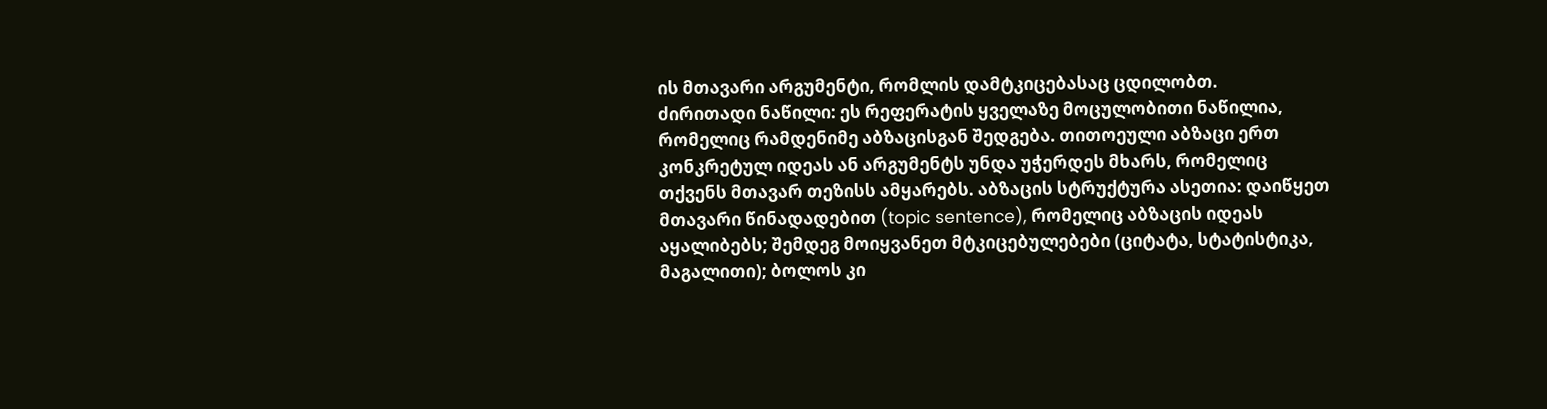ის მთავარი არგუმენტი, რომლის დამტკიცებასაც ცდილობთ.
ძირითადი ნაწილი: ეს რეფერატის ყველაზე მოცულობითი ნაწილია, რომელიც რამდენიმე აბზაცისგან შედგება. თითოეული აბზაცი ერთ კონკრეტულ იდეას ან არგუმენტს უნდა უჭერდეს მხარს, რომელიც თქვენს მთავარ თეზისს ამყარებს. აბზაცის სტრუქტურა ასეთია: დაიწყეთ მთავარი წინადადებით (topic sentence), რომელიც აბზაცის იდეას აყალიბებს; შემდეგ მოიყვანეთ მტკიცებულებები (ციტატა, სტატისტიკა, მაგალითი); ბოლოს კი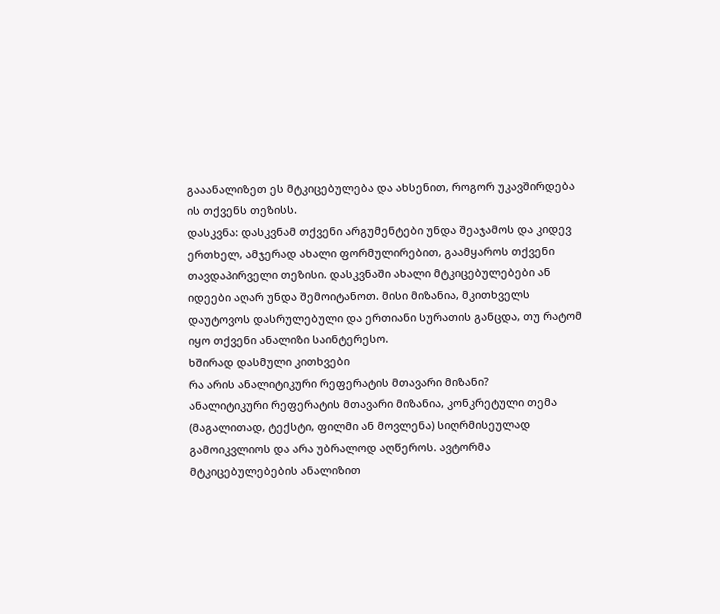გააანალიზეთ ეს მტკიცებულება და ახსენით, როგორ უკავშირდება ის თქვენს თეზისს.
დასკვნა: დასკვნამ თქვენი არგუმენტები უნდა შეაჯამოს და კიდევ ერთხელ, ამჯერად ახალი ფორმულირებით, გაამყაროს თქვენი თავდაპირველი თეზისი. დასკვნაში ახალი მტკიცებულებები ან იდეები აღარ უნდა შემოიტანოთ. მისი მიზანია, მკითხველს დაუტოვოს დასრულებული და ერთიანი სურათის განცდა, თუ რატომ იყო თქვენი ანალიზი საინტერესო.
ხშირად დასმული კითხვები
რა არის ანალიტიკური რეფერატის მთავარი მიზანი?
ანალიტიკური რეფერატის მთავარი მიზანია, კონკრეტული თემა (მაგალითად, ტექსტი, ფილმი ან მოვლენა) სიღრმისეულად გამოიკვლიოს და არა უბრალოდ აღწეროს. ავტორმა მტკიცებულებების ანალიზით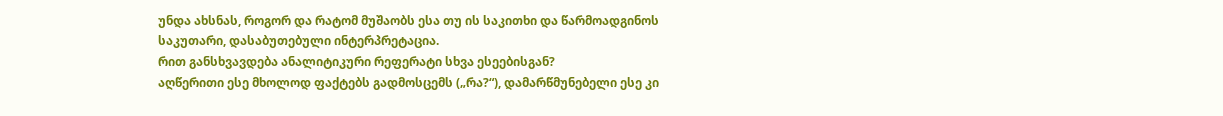უნდა ახსნას, როგორ და რატომ მუშაობს ესა თუ ის საკითხი და წარმოადგინოს საკუთარი, დასაბუთებული ინტერპრეტაცია.
რით განსხვავდება ანალიტიკური რეფერატი სხვა ესეებისგან?
აღწერითი ესე მხოლოდ ფაქტებს გადმოსცემს („რა?“), დამარწმუნებელი ესე კი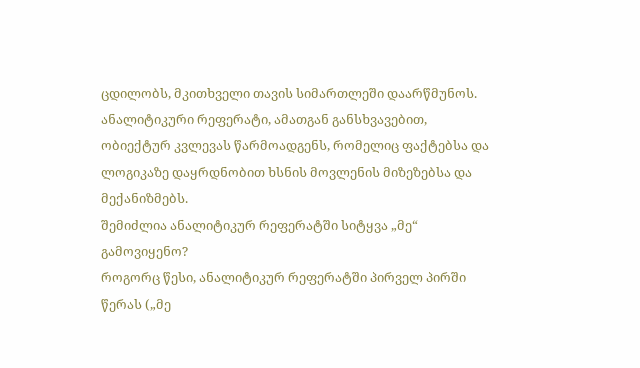ცდილობს, მკითხველი თავის სიმართლეში დაარწმუნოს. ანალიტიკური რეფერატი, ამათგან განსხვავებით, ობიექტურ კვლევას წარმოადგენს, რომელიც ფაქტებსა და ლოგიკაზე დაყრდნობით ხსნის მოვლენის მიზეზებსა და მექანიზმებს.
შემიძლია ანალიტიკურ რეფერატში სიტყვა „მე“ გამოვიყენო?
როგორც წესი, ანალიტიკურ რეფერატში პირველ პირში წერას („მე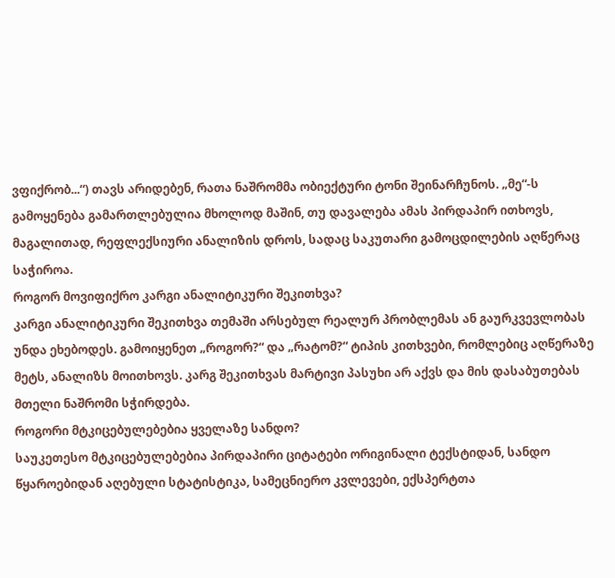ვფიქრობ...“) თავს არიდებენ, რათა ნაშრომმა ობიექტური ტონი შეინარჩუნოს. „მე“-ს გამოყენება გამართლებულია მხოლოდ მაშინ, თუ დავალება ამას პირდაპირ ითხოვს, მაგალითად, რეფლექსიური ანალიზის დროს, სადაც საკუთარი გამოცდილების აღწერაც საჭიროა.
როგორ მოვიფიქრო კარგი ანალიტიკური შეკითხვა?
კარგი ანალიტიკური შეკითხვა თემაში არსებულ რეალურ პრობლემას ან გაურკვევლობას უნდა ეხებოდეს. გამოიყენეთ „როგორ?“ და „რატომ?“ ტიპის კითხვები, რომლებიც აღწერაზე მეტს, ანალიზს მოითხოვს. კარგ შეკითხვას მარტივი პასუხი არ აქვს და მის დასაბუთებას მთელი ნაშრომი სჭირდება.
როგორი მტკიცებულებებია ყველაზე სანდო?
საუკეთესო მტკიცებულებებია პირდაპირი ციტატები ორიგინალი ტექსტიდან, სანდო წყაროებიდან აღებული სტატისტიკა, სამეცნიერო კვლევები, ექსპერტთა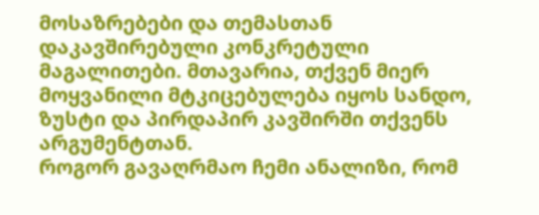მოსაზრებები და თემასთან დაკავშირებული კონკრეტული მაგალითები. მთავარია, თქვენ მიერ მოყვანილი მტკიცებულება იყოს სანდო, ზუსტი და პირდაპირ კავშირში თქვენს არგუმენტთან.
როგორ გავაღრმაო ჩემი ანალიზი, რომ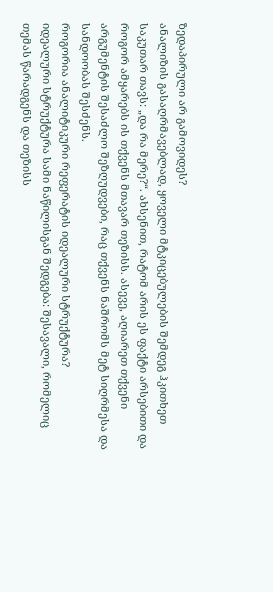ზედაპირული არ გამოვიდეს?
ანალიზის გასაღრმავებლად, ყოველი მტკიცებულების შემდეგ ჰკითხეთ საკუთარ თავს: „და რა მერე?“. ახსენით, რატომ არის ეს ფაქტი არსებითი და როგორ ამყარებს ის თქვენს მთავარ თეზისს. ასევე, აღიარეთ თქვენი არგუმენტის შესაძლო შეზღუდვები, რაც თქვენს ნაშრომს მეტ სიღრმესა და სანდოობას შესძენს.
როგორია ანალიტიკური რეფერატის იდეალური სტრუქტურა?
იდეალური სტრუქტურა სამი ნაწილისგან შედგება: შესავალი, რომელიც თემას წარადგენს და თეზისს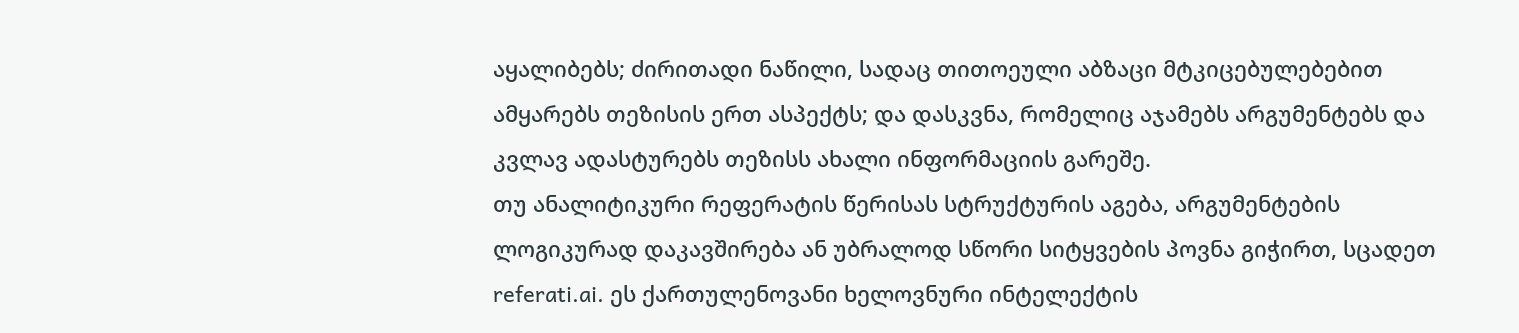აყალიბებს; ძირითადი ნაწილი, სადაც თითოეული აბზაცი მტკიცებულებებით ამყარებს თეზისის ერთ ასპექტს; და დასკვნა, რომელიც აჯამებს არგუმენტებს და კვლავ ადასტურებს თეზისს ახალი ინფორმაციის გარეშე.
თუ ანალიტიკური რეფერატის წერისას სტრუქტურის აგება, არგუმენტების ლოგიკურად დაკავშირება ან უბრალოდ სწორი სიტყვების პოვნა გიჭირთ, სცადეთ referati.ai. ეს ქართულენოვანი ხელოვნური ინტელექტის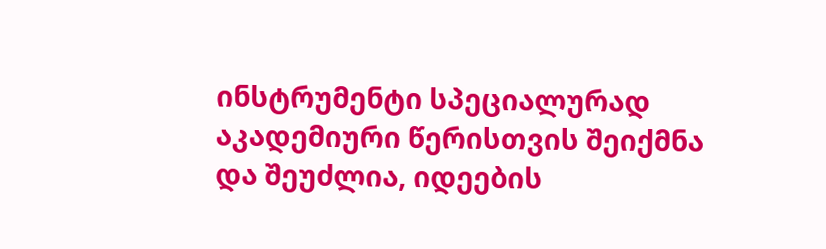ინსტრუმენტი სპეციალურად აკადემიური წერისთვის შეიქმნა და შეუძლია, იდეების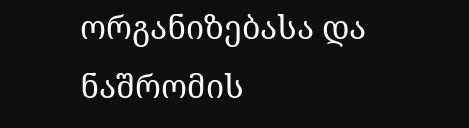ორგანიზებასა და ნაშრომის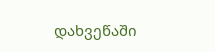დახვეწაში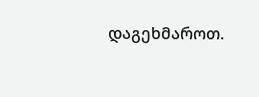დაგეხმაროთ.